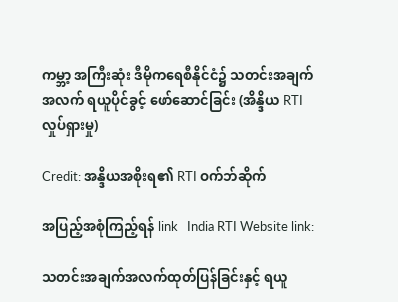ကမ္ဘာ့ အကြီးဆုံး ဒီမိုကရေစီနိုင်ငံ၌ သတင်းအချက်အလက် ရယူပိုင်ခွင့် ဖော်ဆောင်ခြင်း (အိန္ဒိယ RTI လှုပ်ရှားမှု)

Credit: အန္ဒိယအစိုးရ၏ RTI ဝက်ဘ်ဆိုက်

အပြည့်အစုံကြည့်ရန် link   India RTI Website link:

သတင်းအချက်အလက်ထုတ်ပြန်ခြင်းနှင့် ရယူ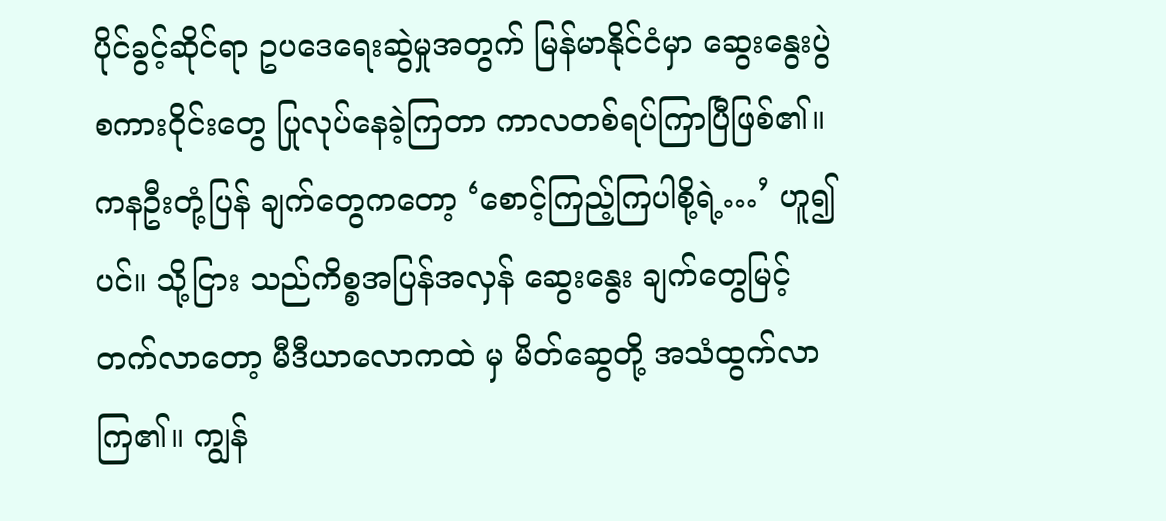ပိုင်ခွင့်ဆိုင်ရာ ဥပဒေရေးဆွဲမှုအတွက် မြန်မာနိုင်ငံမှာ ဆွေးနွေးပွဲစကားဝိုင်းတွေ ပြုလုပ်နေခဲ့ကြတာ ကာလတစ်ရပ်ကြာပြီဖြစ်၏။ ကနဦးတုံ့ပြန် ချက်တွေကတော့ ‘စောင့်ကြည့်ကြပါစို့ရဲ့…’ ဟူ၍ ပင်။ သို့ငြား သည်ကိစ္စအပြန်အလှန် ဆွေးနွေး ချက်တွေမြင့်တက်လာတော့ မီဒီယာလောကထဲ မှ မိတ်ဆွေတို့ အသံထွက်လာကြ၏။ ကျွန်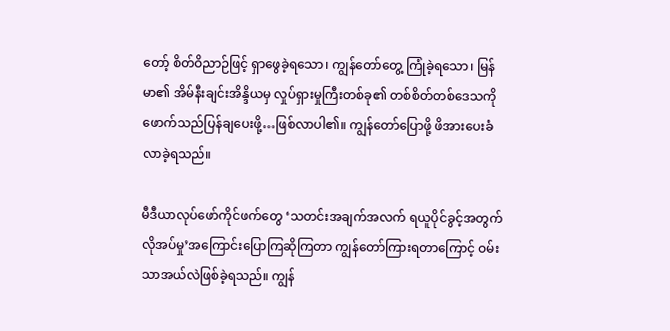တော့် စိတ်ဝိညာဉ်ဖြင့် ရှာဖွေခဲ့ရသော၊ ကျွန်တော်တွေ့ ကြုံခဲ့ရသော၊ မြန်မာ၏ အိမ်နီးချင်းအိန္ဒိယမှ လှုပ်ရှားမှုကြီးတစ်ခု၏ တစ်စိတ်တစ်ဒေသကို ဖောက်သည်ပြန်ချပေးဖို့…ဖြစ်လာပါ၏။ ကျွန်တော်ပြောဖို့ ဖိအားပေးခံလာခဲ့ရသည်။

မီဒီယာလုပ်ဖော်ကိုင်ဖက်တွေ ‘သတင်းအချက်အလက် ရယူပိုင်ခွင့်အတွက် လိုအပ်မှု’အကြောင်းပြောကြဆိုကြတာ ကျွန်တော်ကြားရတာကြောင့် ဝမ်းသာအယ်လဲဖြစ်ခဲ့ရသည်။ ကျွန်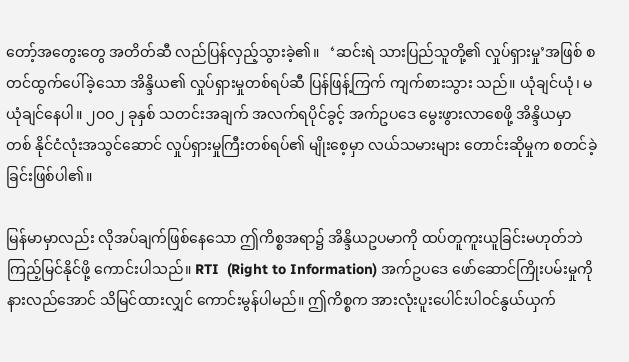တော့်အတွေးတွေ အတိတ်ဆီ လည်ပြန်လှည့်သွားခဲ့၏။   ‘ဆင်းရဲ သားပြည်သူတို့၏ လှုပ်ရှားမှု’အဖြစ် စတင်ထွက်ပေါ်ခဲ့သော အိန္ဒိယ၏ လှုပ်ရှားမှုတစ်ရပ်ဆီ ပြန်ဖြန့်ကြက် ကျက်စားသွား သည်။ ယုံချင်ယုံ၊ မယုံချင်နေပါ။ ၂ဝဝ၂ ခုနှစ် သတင်းအချက် အလက်ရပိုင်ခွင့် အက်ဥပဒေ မွေးဖွားလာစေဖို့ အိန္ဒိယမှာ တစ် နိုင်ငံလုံးအသွင်ဆောင် လှုပ်ရှားမှုကြီးတစ်ရပ်၏ မျိုးစေ့မှာ လယ်သမားများ တောင်းဆိုမှုက စတင်ခဲ့ခြင်းဖြစ်ပါ၏။

မြန်မာမှာလည်း လိုအပ်ချက်ဖြစ်နေသော ဤကိစ္စအရာ၌ အိန္ဒိယဥပမာကို ထပ်တူကူးယူခြင်းမဟုတ်ဘဲ ကြည့်မြင်နိုင်ဖို့ ကောင်းပါသည်။ RTI  (Right to Information) အက်ဥပဒေ ဖော်ဆောင်ကြိုးပမ်းမှုကို နားလည်အောင် သိမြင်ထားလျှင် ကောင်းမွန်ပါမည်။ ဤကိစ္စက အားလုံးပူးပေါင်းပါဝင်နွယ်ယှက်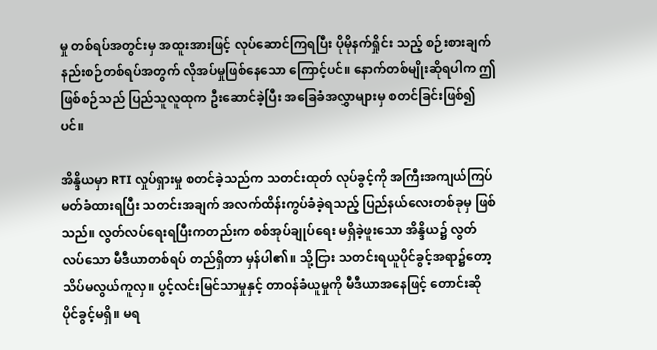မှု တစ်ရပ်အတွင်းမှ အထူးအားဖြင့် လုပ်ဆောင်ကြရပြီး ပိုမိုနက်ရှိုင်း သည့် စဉ်းစားချက်နည်းစဉ်တစ်ရပ်အတွက် လိုအပ်မှုဖြစ်နေသော ကြောင့်ပင်။ နောက်တစ်မျိုးဆိုရပါက ဤဖြစ်စဉ်သည် ပြည်သူလူထုက ဦးဆောင်ခဲ့ပြီး အခြေခံအလွှာများမှ စတင်ခြင်းဖြစ်၍ပင်။

အိန္ဒိယမှာ RTI လှုပ်ရှားမှု စတင်ခဲ့သည်က သတင်းထုတ် လုပ်ခွင့်ကို အကြီးအကျယ်ကြပ်မတ်ခံထားရပြီး သတင်းအချက် အလက်ထိန်းကွပ်ခံခဲ့ရသည့် ပြည်နယ်လေးတစ်ခုမှ ဖြစ်သည်။ လွတ်လပ်ရေးရပြီးကတည်းက စစ်အုပ်ချုပ်ရေး မရှိခဲ့ဖူးသော အိန္ဒိယ၌ လွတ်လပ်သော မီဒီယာတစ်ရပ် တည်ရှိတာ မှန်ပါ၏။ သို့ငြား သတင်းရယူပိုင်ခွင့်အရာ၌တော့ သိပ်မလွယ်ကူလှ။ ပွင့်လင်းမြင်သာမှုနှင့် တာဝန်ခံယူမှုကို မီဒီယာအနေဖြင့် တောင်းဆို ပိုင်ခွင့်မရှိ။ မရ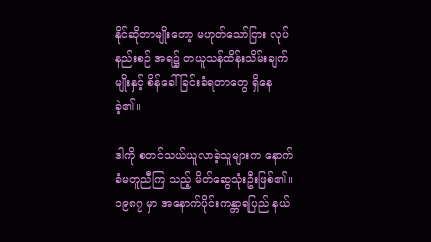နိုင်ဆိုတာမျိုးတော့ မဟုတ်သော်ငြား လုပ်နည်းစဉ် အရ၌ တယူသန်ထိန်းသိမ်းချက်မျိုးနှင့် စိန်ခေါ်ခြင်းခံရတာတွေ ရှိနေခဲ့၏။

ဒါကို စတင်သယ်ယူလာခဲ့သူများက နောက်ခံမတူညီကြ သည့် မိတ်ဆွေသုံးဦးဖြစ်၏။ ၁၉၈၇ မှာ အနောက်ပိုင်းကန္တာရပြည် နယ်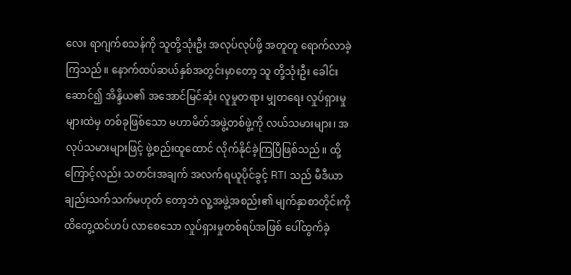လေး ရာဂျက်စသန်ကို သူတို့သုံးဦး အလုပ်လုပ်ဖို့ အတူတူ ရောက်လာခဲ့ကြသည်။ နောက်ထပ်ဆယ်နှစ်အတွင်းမှာတော့ သူ တို့သုံးဦး ခေါင်းဆောင်၍ အိန္ဒိယ၏ အအောင်မြင်ဆုံး လူမှုတရား မျှတရေး လှုပ်ရှားမှုများထဲမှ တစ်ခုဖြစ်သော မဟာမိတ်အဖွဲ့တစ်ဖွဲ့ကို လယ်သမားများ၊ အလုပ်သမားများဖြင့် ဖွဲ့စည်းထူထောင် လိုက်နိုင်ခဲ့ကြပြီဖြစ်သည်။ ထို့ကြောင့်လည်း သတင်းအချက် အလက်ရယူပိုင်ခွင့် RTI သည် မီဒီယာချည်းသက်သက်မဟုတ် တော့ဘဲ လူ့အဖွဲ့အစည်း၏ မျက်နှာစာတိုင်းကို ထိတွေ့ထင်ဟပ် လာစေသော လှုပ်ရှားမှုတစ်ရပ်အဖြစ် ပေါ်ထွက်ခဲ့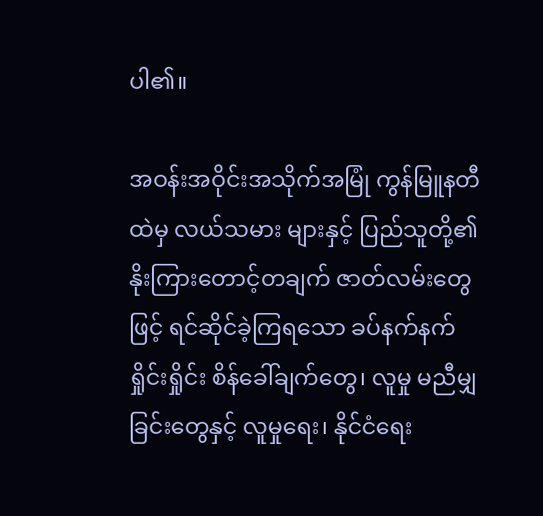ပါ၏။

အဝန်းအဝိုင်းအသိုက်အမြုံ ကွန်မြူနတီထဲမှ လယ်သမား များနှင့် ပြည်သူတို့၏ နိုးကြားတောင့်တချက် ဇာတ်လမ်းတွေဖြင့် ရင်ဆိုင်ခဲ့ကြရသော ခပ်နက်နက်ရှိုင်းရှိုင်း စိန်ခေါ်ချက်တွေ၊ လူမှု မညီမျှခြင်းတွေနှင့် လူမှုရေး၊ နိုင်ငံရေး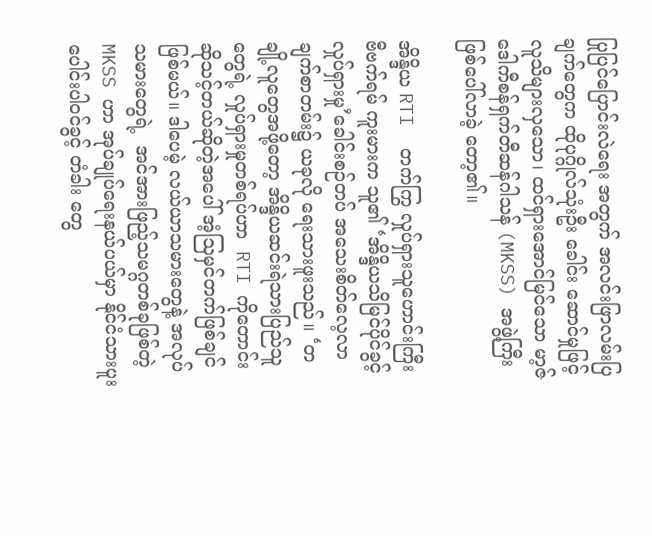ပြုပြင်ပြောင်းလဲရေး အတွက် အလင်းဖြာလမ်းပြချက်တွေက ထိုပုဂ္ဂိုလ်သုံးဦး ခေါင်း ဆောင်မှုဖြင့် လူသိများလှသော၊ ထင်ရှားအောင်မြင်သော မာ့ဇ် ဒေါကီစန်ရှက်တီဆန်ဂါသန် (MKSS) အဖွဲ့ကြီး ဖြစ်ပေါ်လာခဲ့ တော့၏။

အိန္ဒိယ RTI  တက်ကြွ လှုပ်ရှားသူဟောင်းကြီး  ဗီဗက်ရမ် ကူးမားက သူ၏ ‘အိန္ဒိယသိမြင်ပိုင်ခွင့် လှုပ်ရှားမှု’ခေါင်းစဉ်တပ် အသေးစိတ်လေ့လာချက်စာတမ်း၌ ယခုလို ရေးသားဖူးသည်။ ‘တချို့လူတွေအဖို့တော့ အိန္ဒိယဆင်းရဲသားပြည်သူတွေရဲ့ လှုပ်ရှားမှုတစ်ရပ်ဟာ  RTI ကိုတောင်းဆိုသင့်တယ်ဆိုတဲ့အပေါ် အံ့သြမှင်တက်ဖြစ်ချင်ဖြစ်မယ်။ ဒါပေမဲ့ လယ်ယာသမားတွေနဲ့ အလုပ်သမားတွေရဲ့  အင်အားဖြည့်သမဂ္ဂတစ်ခုဖြစ်တဲ့ MKSS ဟာ အုပ်ချုပ်ရေးနယ်ပယ်မှာ နိုင်ငံသားပူးပေါင်းပါဝင်ခွင့် တံခါး တွေ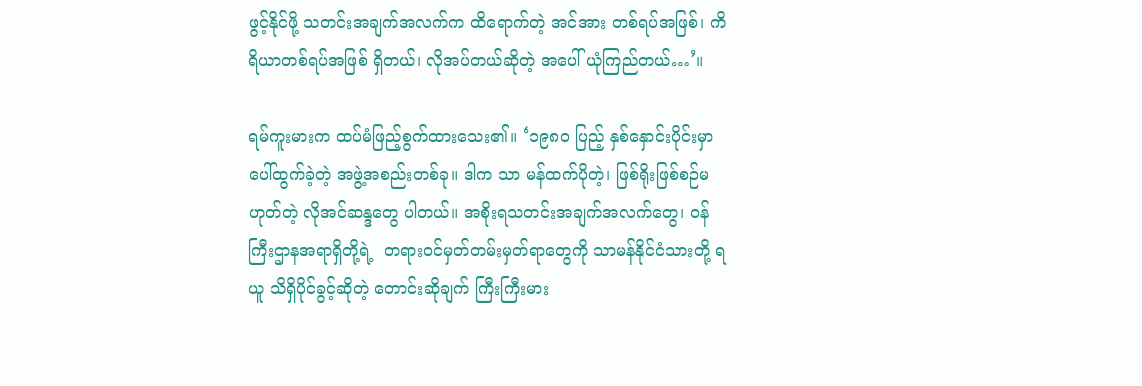ဖွင့်နိုင်ဖို့ သတင်းအချက်အလက်က ထိရောက်တဲ့ အင်အား တစ်ရပ်အဖြစ်၊ ကိရိယာတစ်ရပ်အဖြစ် ရှိတယ်၊ လိုအပ်တယ်ဆိုတဲ့ အပေါ် ယုံကြည်တယ်…’။

ရမ်ကူးမားက ထပ်မံဖြည့်စွက်ထားသေး၏။ ‘၁၉၈ဝ ပြည့် နှစ်နှောင်းပိုင်းမှာ ပေါ်ထွက်ခဲ့တဲ့ အဖွဲ့အစည်းတစ်ခု။ ဒါက သာ မန်ထက်ပိုတဲ့၊ ဖြစ်ရိုးဖြစ်စဉ်မဟုတ်တဲ့ လိုအင်ဆန္ဒတွေ ပါတယ်။ အစိုးရသတင်းအချက်အလက်တွေ၊ ဝန်ကြီးဌာနအရာရှိတို့ရဲ့  တရားဝင်မှတ်တမ်းမှတ်ရာတွေကို သာမန်နိုင်ငံသားတို့ ရယူ သိရှိပိုင်ခွင့်ဆိုတဲ့ တောင်းဆိုချက် ကြီးကြီးမား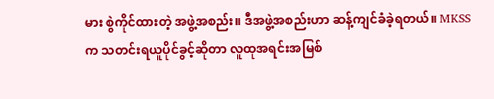မား စွဲကိုင်ထားတဲ့ အဖွဲ့အစည်း။ ဒီအဖွဲ့အစည်းဟာ ဆန့်ကျင်ခံခဲ့ရတယ်။ MKSS က သတင်းရယူပိုင်ခွင့်ဆိုတာ လူထုအရင်းအမြစ်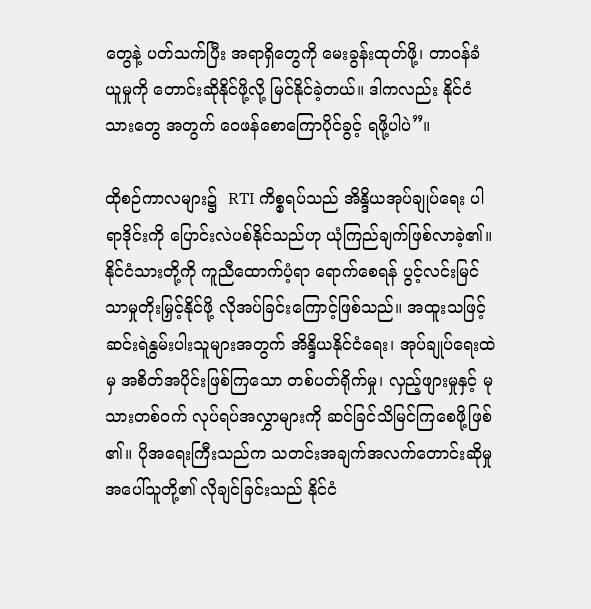တွေနဲ့ ပတ်သက်ပြီး အရာရှိတွေကို မေးခွန်းထုတ်ဖို့၊ တာဝန်ခံယူမှုကို တောင်းဆိုနိုင်ဖို့လို့ မြင်နိုင်ခဲ့တယ်။ ဒါကလည်း နိုင်ငံသားတွေ အတွက် ဝေဖန်စောကြောပိုင်ခွင့် ရဖို့ပါပဲ”။

ထိုစဉ်ကာလများ၌  RTI ကိစ္စရပ်သည် အိန္ဒိယအုပ်ချုပ်ရေး ပါရာဒိုင်းကို ပြောင်းလဲပစ်နိုင်သည်ဟု ယုံကြည်ချက်ဖြစ်လာခဲ့၏။ နိုင်ငံသားတို့ကို ကူညီထောက်ပံ့ရာ ရောက်စေရန် ပွင့်လင်းမြင် သာမှုတိုးမြှင့်နိုင်ဖို့ လိုအပ်ခြင်းကြောင့်ဖြစ်သည်။ အထူးသဖြင့် ဆင်းရဲနွမ်းပါးသူများအတွက် အိန္ဒိယနိုင်ငံရေး၊ အုပ်ချုပ်ရေးထဲမှ အစိတ်အပိုင်းဖြစ်ကြသော တစ်ပတ်ရိုက်မှု၊ လှည့်ဖျားမှုနှင့် မုသားတစ်ဝက် လုပ်ရပ်အလွှာများကို ဆင်ခြင်သိမြင်ကြစေဖို့ဖြစ် ၏။ ပိုအရေးကြီးသည်က သတင်းအချက်အလက်တောင်းဆိုမှု အပေါ်သူတို့၏ လိုချင်ခြင်းသည် နိုင်ငံ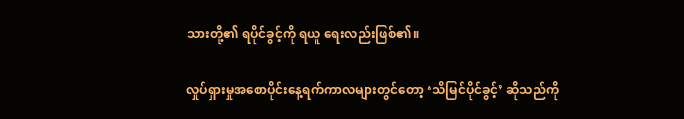သားတို့၏ ရပိုင်ခွင့်ကို ရယူ ရေးလည်းဖြစ်၏။

လှုပ်ရှားမှုအစောပိုင်းနေ့ရက်ကာလများတွင်တော့ ‘သိမြင်ပိုင်ခွင့်’ ဆိုသည်ကို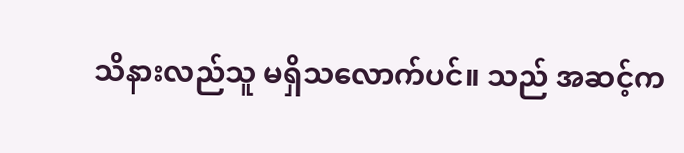သိနားလည်သူ မရှိသလောက်ပင်။ သည် အဆင့်က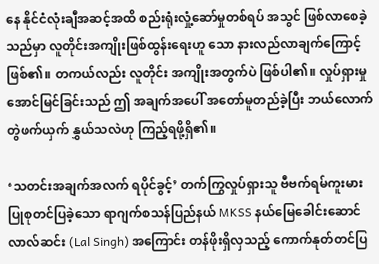နေ နိုင်ငံလုံးချီအဆင့်အထိ စည်းရုံးလှုံ့ဆော်မှုတစ်ရပ် အသွင် ဖြစ်လာစေခဲ့သည်မှာ လူတိုင်းအကျိုးဖြစ်ထွန်းရေးဟူ သော နားလည်လာချက်ကြောင့်ဖြစ်၏။ တကယ်လည်း လူတိုင်း အကျိုးအတွက်ပဲ ဖြစ်ပါ၏။ လှုပ်ရှားမှုအောင်မြင်ခြင်းသည် ဤ အချက်အပေါ် အတော်မူတည်ခဲ့ပြီး ဘယ်လောက် တွဲဖက်ယှက် နွှယ်သလဲဟု ကြည့်ရဖို့ရှိ၏။

‘သတင်းအချက်အလက် ရပိုင်ခွင့်’ တက်ကြွလှုပ်ရှားသူ ဗီဗက်ရမ်ကူးမား ပြုစုတင်ပြခဲ့သော ရာဂျက်စသန်ပြည်နယ် MKSS နယ်မြေခေါင်းဆောင် လာလ်ဆင်း (Lal Singh) အကြောင်း တန်ဖိုးရှိလှသည့် ကောက်နုတ်တင်ပြ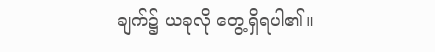ချက်၌ ယခုလို တွေ့ရှိရပါ၏။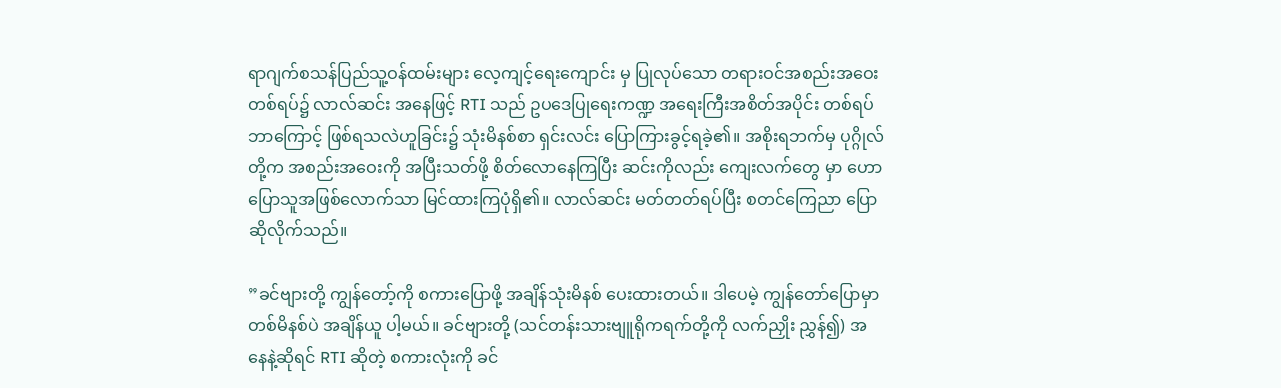ရာဂျက်စသန်ပြည်သူ့ဝန်ထမ်းများ လေ့ကျင့်ရေးကျောင်း မှ ပြုလုပ်သော တရားဝင်အစည်းအဝေးတစ်ရပ်၌ လာလ်ဆင်း အနေဖြင့် RTI သည် ဥပဒေပြုရေးကဏ္ဍ အရေးကြီးအစိတ်အပိုင်း တစ်ရပ် ဘာကြောင့် ဖြစ်ရသလဲဟူခြင်း၌ သုံးမိနစ်စာ ရှင်းလင်း ပြောကြားခွင့်ရခဲ့၏။ အစိုးရဘက်မှ ပုဂ္ဂိုလ်တို့က အစည်းအဝေးကို အပြီးသတ်ဖို့ စိတ်လောနေကြပြီး ဆင်းကိုလည်း ကျေးလက်တွေ မှာ ဟောပြောသူအဖြစ်လောက်သာ မြင်ထားကြပုံရှိ၏။ လာလ်ဆင်း မတ်တတ်ရပ်ပြီး စတင်ကြေညာ ပြောဆိုလိုက်သည်။

”ခင်ဗျားတို့ ကျွန်တော့်ကို စကားပြောဖို့ အချိန်သုံးမိနစ် ပေးထားတယ်။ ဒါပေမဲ့ ကျွန်တော်ပြောမှာ တစ်မိနစ်ပဲ အချိန်ယူ ပါ့မယ်။ ခင်ဗျားတို့ (သင်တန်းသားဗျူရိုကရက်တို့ကို လက်ညှိုး ညွှန်၍) အနေနဲ့ဆိုရင် RTI ဆိုတဲ့ စကားလုံးကို ခင်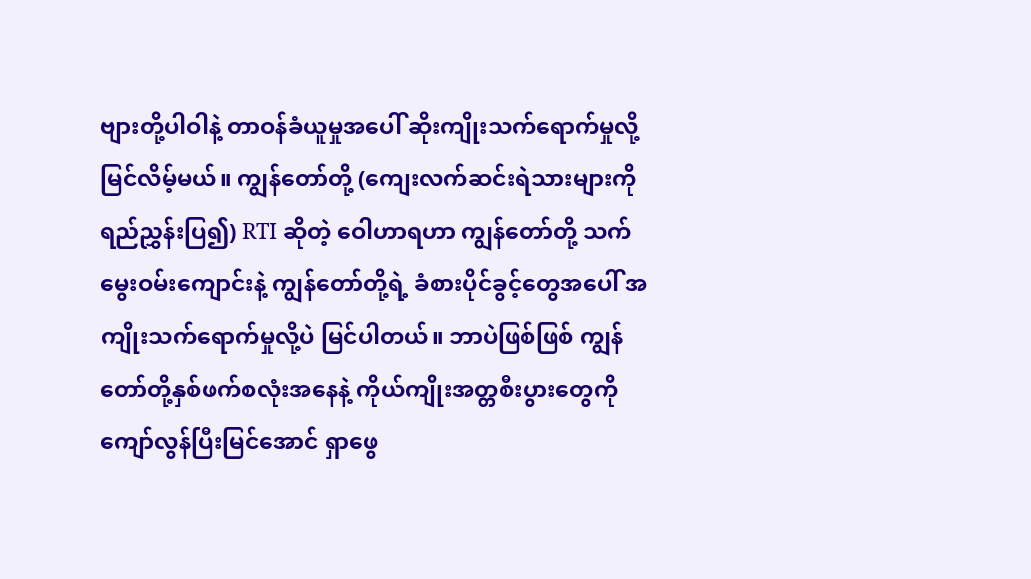ဗျားတို့ပါဝါနဲ့ တာဝန်ခံယူမှုအပေါ် ဆိုးကျိုးသက်ရောက်မှုလို့ မြင်လိမ့်မယ်။ ကျွန်တော်တို့ (ကျေးလက်ဆင်းရဲသားများကို ရည်ညွှန်းပြ၍) RTI ဆိုတဲ့ ဝေါဟာရဟာ ကျွန်တော်တို့ သက်မွေးဝမ်းကျောင်းနဲ့ ကျွန်တော်တို့ရဲ့ ခံစားပိုင်ခွင့်တွေအပေါ် အကျိုးသက်ရောက်မှုလို့ပဲ မြင်ပါတယ်။ ဘာပဲဖြစ်ဖြစ် ကျွန်တော်တို့နှစ်ဖက်စလုံးအနေနဲ့ ကိုယ်ကျိုးအတ္တစီးပွားတွေကို ကျော်လွန်ပြီးမြင်အောင် ရှာဖွေ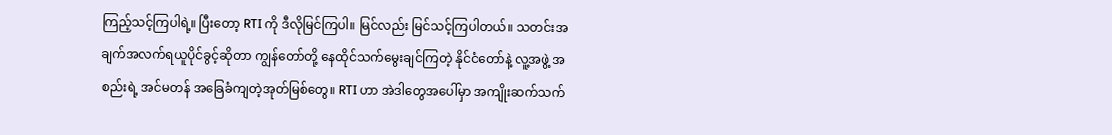ကြည့်သင့်ကြပါရဲ့။ ပြီးတော့ RTI ကို ဒီလိုမြင်ကြပါ။ မြင်လည်း မြင်သင့်ကြပါတယ်။ သတင်းအချက်အလက်ရယူပိုင်ခွင့်ဆိုတာ ကျွန်တော်တို့ နေထိုင်သက်မွေးချင်ကြတဲ့ နိုင်ငံတော်နဲ့ လူ့အဖွဲ့ အစည်းရဲ့ အင်မတန် အခြေခံကျတဲ့အုတ်မြစ်တွေ။ RTI ဟာ အဲဒါတွေအပေါ်မှာ အကျိုးဆက်သက်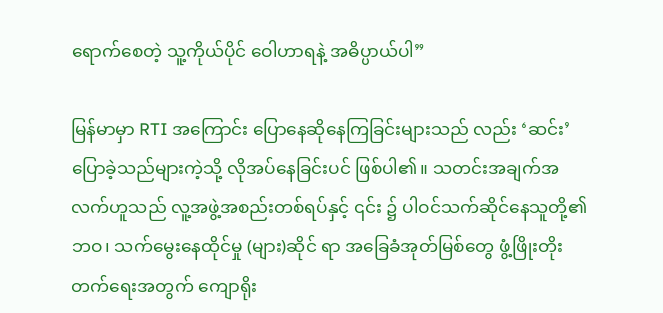ရောက်စေတဲ့ သူ့ကိုယ်ပိုင် ဝေါဟာရနဲ့ အဓိပ္ပာယ်ပါ”

မြန်မာမှာ RTI အကြောင်း ပြောနေဆိုနေကြခြင်းများသည် လည်း ‘ဆင်း’ပြောခဲ့သည်များကဲ့သို့ လိုအပ်နေခြင်းပင် ဖြစ်ပါ၏။ သတင်းအချက်အလက်ဟူသည် လူ့အဖွဲ့အစည်းတစ်ရပ်နှင့် ၎င်း ၌ ပါဝင်သက်ဆိုင်နေသူတို့၏ ဘဝ၊ သက်မွေးနေထိုင်မှု (များ)ဆိုင် ရာ အခြေခံအုတ်မြစ်တွေ ဖွံ့ဖြိုးတိုးတက်ရေးအတွက် ကျောရိုး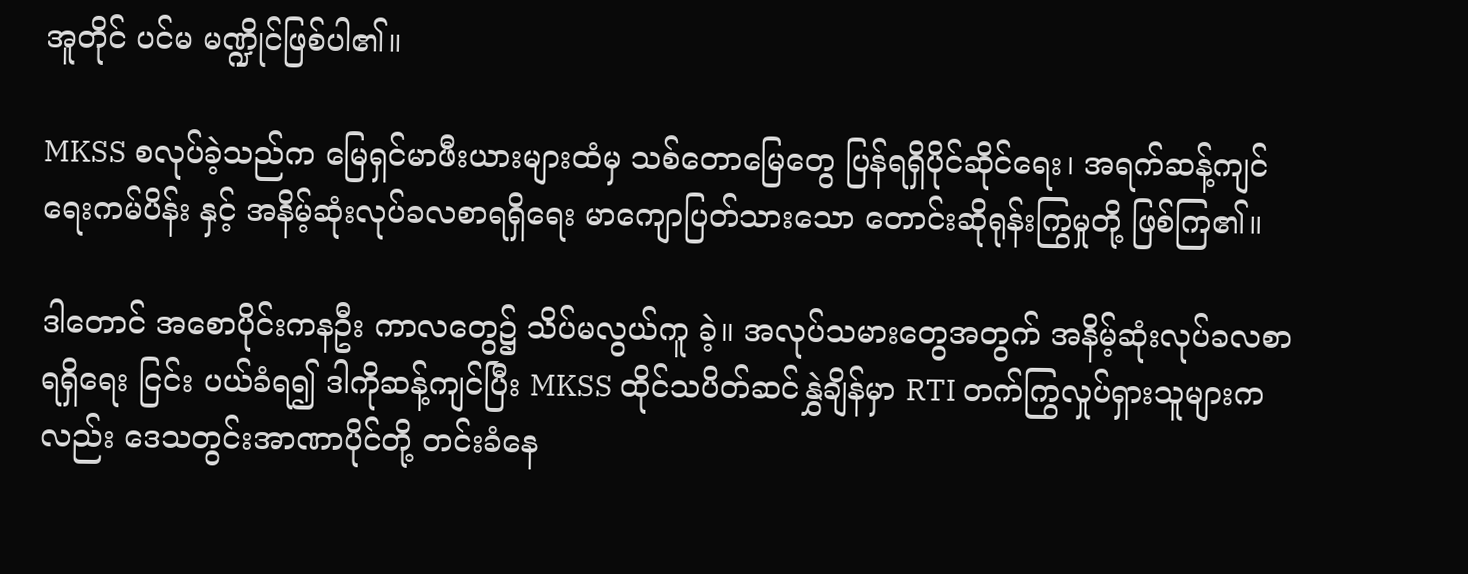အူတိုင် ပင်မ မဏ္ဍိုင်ဖြစ်ပါ၏။

MKSS စလုပ်ခဲ့သည်က မြေရှင်မာဖီးယားများထံမှ သစ်တောမြေတွေ ပြန်ရရှိပိုင်ဆိုင်ရေး၊ အရက်ဆန့်ကျင်ရေးကမ်ပိန်း နှင့် အနိမ့်ဆုံးလုပ်ခလစာရရှိရေး မာကျောပြတ်သားသော တောင်းဆိုရုန်းကြွမှုတို့ ဖြစ်ကြ၏။

ဒါတောင် အစောပိုင်းကနဦး ကာလတွေ၌ သိပ်မလွယ်ကူ ခဲ့။ အလုပ်သမားတွေအတွက် အနိမ့်ဆုံးလုပ်ခလစာရရှိရေး ငြင်း ပယ်ခံရ၍ ဒါကိုဆန့်ကျင်ပြီး MKSS ထိုင်သပိတ်ဆင်နွှဲချိန်မှာ RTI တက်ကြွလှုပ်ရှားသူများကလည်း ဒေသတွင်းအာဏာပိုင်တို့ တင်းခံနေ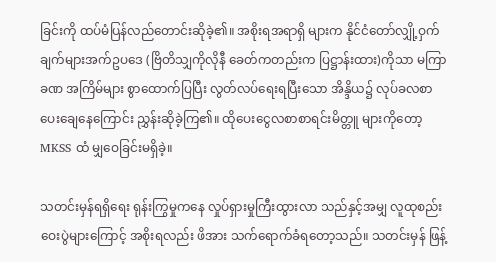ခြင်းကို ထပ်မံပြန်လည်တောင်းဆိုခဲ့၏။ အစိုးရအရာရှိ များက နိုင်ငံတော်လျှို့ဝှက်ချက်များအက်ဥပဒေ (ဗြိတိသျှကိုလိုနီ ခေတ်ကတည်းက ပြဋ္ဌာန်းထား)ကိုသာ မကြာခဏ အကြိမ်များ စွာထောက်ပြပြီး လွတ်လပ်ရေးရပြီးသော အိန္ဒိယ၌ လုပ်ခလစာ ပေးချေနေကြောင်း ညွှန်းဆိုခဲ့ကြ၏။ ထိုပေးငွေလစာစာရင်းမိတ္တူ များကိုတော့ MKSS ထံ မျှဝေခြင်းမရှိခဲ့။

သတင်းမှန်ရရှိရေး ရုန်းကြွမှုကနေ လှုပ်ရှားမှုကြီးထွားလာ သည်နှင့်အမျှ လူထုစည်းဝေးပွဲများကြောင့် အစိုးရလည်း ဖိအား သက်ရောက်ခံရတော့သည်။ သတင်းမှန် ဖြန့်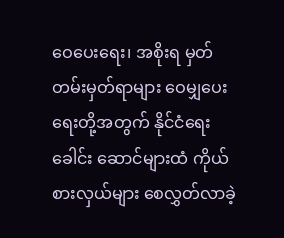ဝေပေးရေး၊ အစိုးရ မှတ်တမ်းမှတ်ရာများ ဝေမျှပေးရေးတို့အတွက် နိုင်ငံရေးခေါင်း ဆောင်များထံ ကိုယ်စားလှယ်များ စေလွှတ်လာခဲ့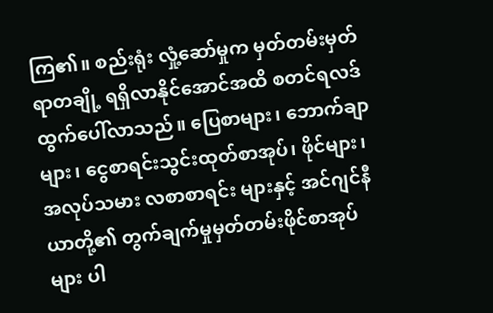ကြ၏။ စည်းရုံး လှုံ့ဆော်မှုက မှတ်တမ်းမှတ်ရာတချို့ ရရှိလာနိုင်အောင်အထိ စတင်ရလဒ်ထွက်ပေါ်လာသည်။ ပြေစာများ၊ ဘောက်ချာများ၊ ငွေစာရင်းသွင်းထုတ်စာအုပ်၊ ဖိုင်များ၊ အလုပ်သမား လစာစာရင်း များနှင့် အင်ဂျင်နီယာတို့၏ တွက်ချက်မှုမှတ်တမ်းဖိုင်စာအုပ် များ ပါ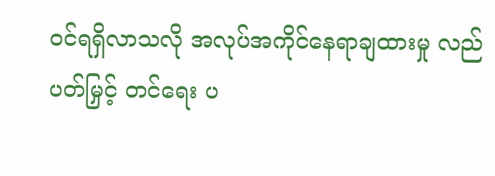ဝင်ရရှိလာသလို အလုပ်အကိုင်နေရာချထားမှု လည်ပတ်မြှင့် တင်ရေး ပ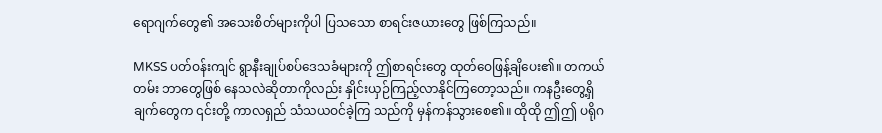ရောဂျက်တွေ၏ အသေးစိတ်များကိုပါ ပြသသော စာရင်းဇယားတွေ ဖြစ်ကြသည်။

MKSS ပတ်ဝန်းကျင် ရွာနီးချုပ်စပ်ဒေသခံများကို ဤစာရင်းတွေ ထုတ်ဝေဖြန့်ချိပေး၏။ တကယ်တမ်း ဘာတွေဖြစ် နေသလဲဆိုတာကိုလည်း နှိုင်းယှဉ်ကြည့်လာနိုင်ကြတော့သည်။ ကနဦးတွေ့ရှိချက်တွေက ၎င်းတို့ ကာလရှည် သံသယဝင်ခဲ့ကြ သည်ကို မှန်ကန်သွားစေ၏။ ထိုထို ဤဤ ပရိုဂ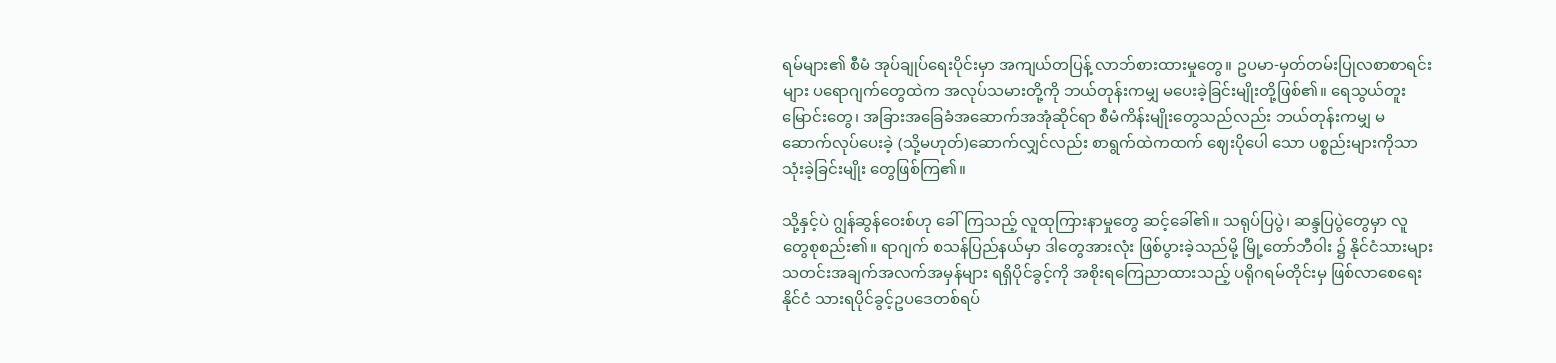ရမ်များ၏ စီမံ အုပ်ချုပ်ရေးပိုင်းမှာ အကျယ်တပြန့် လာဘ်စားထားမှုတွေ။ ဥပမာ-မှတ်တမ်းပြုလစာစာရင်းများ ပရောဂျက်တွေထဲက အလုပ်သမားတို့ကို ဘယ်တုန်းကမျှ မပေးခဲ့ခြင်းမျိုးတို့ဖြစ်၏။ ရေသွယ်တူးမြောင်းတွေ၊ အခြားအခြေခံအဆောက်အအုံဆိုင်ရာ စီမံကိန်းမျိုးတွေသည်လည်း ဘယ်တုန်းကမျှ မဆောက်လုပ်ပေးခဲ့ (သို့မဟုတ်)ဆောက်လျှင်လည်း စာရွက်ထဲကထက် ဈေးပိုပေါ သော ပစ္စည်းများကိုသာ သုံးခဲ့ခြင်းမျိုး တွေဖြစ်ကြ၏။

သို့နှင့်ပဲ ဂျွန်ဆွန်ဝေးစ်ဟု ခေါ်ကြသည့် လူထုကြားနာမှုတွေ ဆင့်ခေါ်၏။ သရုပ်ပြပွဲ၊ ဆန္ဒပြပွဲတွေမှာ လူတွေစုစည်း၏။ ရာဂျက် စသန်ပြည်နယ်မှာ ဒါတွေအားလုံး ဖြစ်ပွားခဲ့သည်မို့ မြို့တော်ဘီဝါး ၌ နိုင်ငံသားများ သတင်းအချက်အလက်အမှန်များ ရရှိပိုင်ခွင့်ကို အစိုးရကြေညာထားသည့် ပရိုဂရမ်တိုင်းမှ ဖြစ်လာစေရေး နိုင်ငံ သားရပိုင်ခွင့်ဥပဒေတစ်ရပ်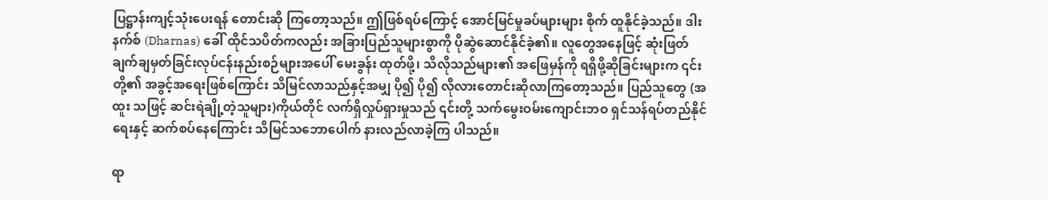ပြဋ္ဌာန်းကျင့်သုံးပေးရန် တောင်းဆို ကြတော့သည်။ ဤဖြစ်ရပ်ကြောင့် အောင်မြင်မှုခပ်များများ စိုက် ထူနိုင်ခဲ့သည်။ ဒါးနက်စ် (Dharnas) ခေါ် ထိုင်သပိတ်ကလည်း အခြားပြည်သူများစွာကို ပိုဆွဲဆောင်နိုင်ခဲ့၏။ လူတွေအနေဖြင့် ဆုံးဖြတ်ချက်ချမှတ်ခြင်းလုပ်ငန်းနည်းစဉ်များအပေါ် မေးခွန်း ထုတ်ဖို့၊ သိလိုသည်များ၏ အဖြေမှန်ကို ရရှိဖို့ဆိုခြင်းများက ၎င်း တို့၏ အခွင့်အရေးဖြစ်ကြောင်း သိမြင်လာသည်နှင့်အမျှ ပို၍ ပို၍ လိုလားတောင်းဆိုလာကြတော့သည်။ ပြည်သူတွေ (အထူး သဖြင့် ဆင်းရဲချို့တဲ့သူများ)ကိုယ်တိုင် လက်ရှိလှုပ်ရှားမှုသည် ၎င်းတို့ သက်မွေးဝမ်းကျောင်းဘဝ ရှင်သန်ရပ်တည်နိုင်ရေးနှင့် ဆက်စပ်နေကြောင်း သိမြင်သဘောပေါက် နားလည်လာခဲ့ကြ ပါသည်။

ရာ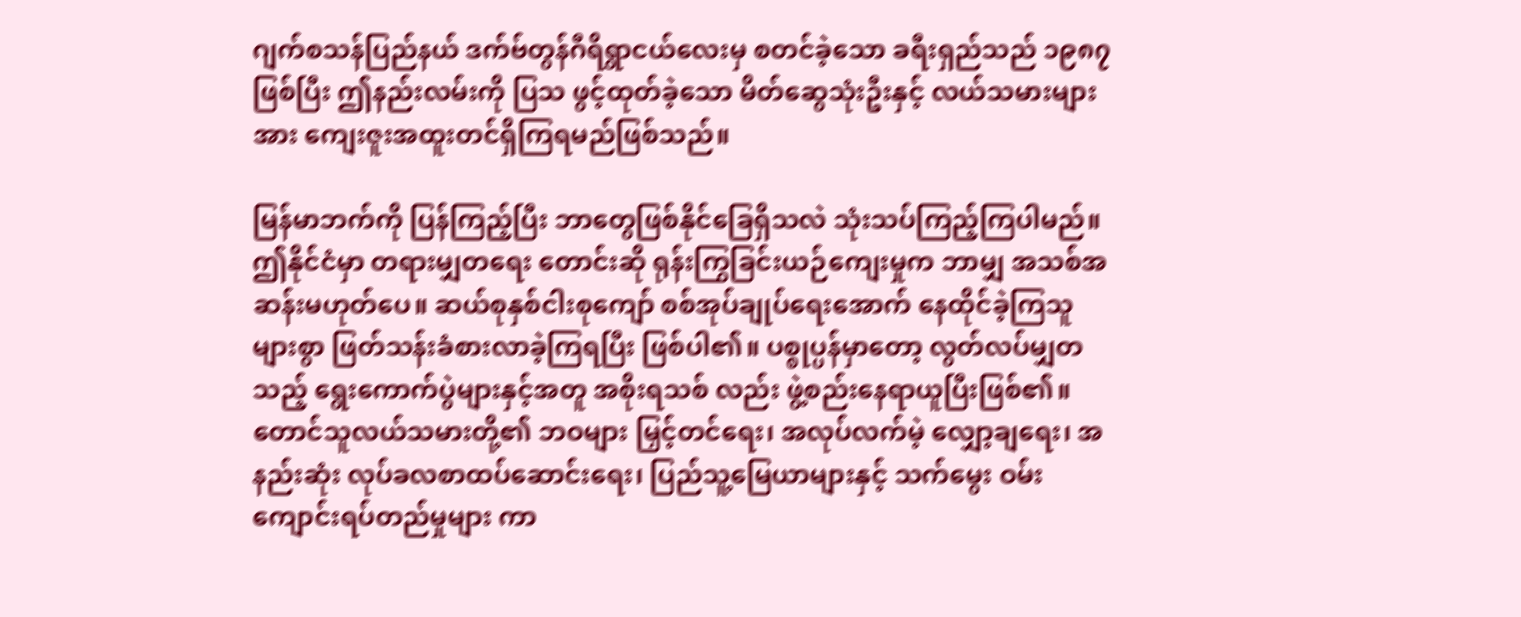ဂျက်စသန်ပြည်နယ် ဒက်ဗ်တွန်ဂီရိရွာငယ်လေးမှ စတင်ခဲ့သော ခရီးရှည်သည် ၁၉၈၇ ဖြစ်ပြီး ဤနည်းလမ်းကို ပြသ ဖွင့်ထုတ်ခဲ့သော မိတ်ဆွေသုံးဦးနှင့် လယ်သမားများအား ကျေးဇူးအထူးတင်ရှိကြရမည်ဖြစ်သည်။

မြန်မာဘက်ကို ပြန်ကြည့်ပြီး ဘာတွေဖြစ်နိုင်ခြေရှိသလဲ သုံးသပ်ကြည့်ကြပါမည်။ ဤနိုင်ငံမှာ တရားမျှတရေး တောင်းဆို ရုန်းကြွခြင်းယဉ်ကျေးမှုက ဘာမျှ အသစ်အဆန်းမဟုတ်ပေ။ ဆယ်စုနှစ်ငါးစုကျော် စစ်အုပ်ချုပ်ရေးအောက် နေထိုင်ခဲ့ကြသူ များစွာ ဖြတ်သန်းခံစားလာခဲ့ကြရပြီး ဖြစ်ပါ၏။ ပစ္စုပ္ပန်မှာတော့ လွတ်လပ်မျှတသည့် ရွေးကောက်ပွဲများနှင့်အတူ အစိုးရသစ် လည်း ဖွဲ့စည်းနေရာယူပြီးဖြစ်၏။ တောင်သူလယ်သမားတို့၏ ဘဝများ မြှင့်တင်ရေး၊ အလုပ်လက်မဲ့ လျှော့ချရေး၊ အနည်းဆုံး လုပ်ခလစာထပ်ဆောင်းရေး၊ ပြည်သူ့မြေယာများနှင့် သက်မွေး ဝမ်းကျောင်းရပ်တည်မှုများ ကာ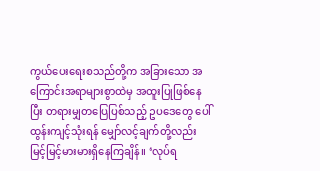ကွယ်ပေးရေးစသည်တို့က အခြားသော အကြောင်းအရာများစွာထဲမှ အထူးပြုဖြစ်နေပြီး တရားမျှတပြေပြစ်သည့် ဥပဒေတွေ ပေါ်ထွန်းကျင့်သုံးရန် မျှော်လင့်ချက်တို့လည်း မြင့်မြင့်မားမားရှိနေကြချိန်။ ‘လုပ်ရ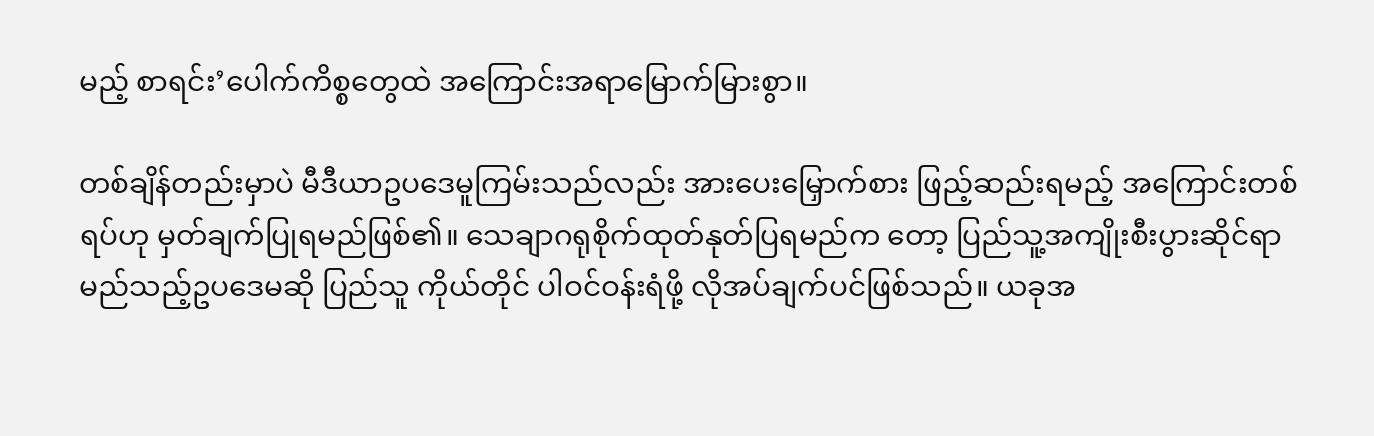မည့် စာရင်း’ပေါက်ကိစ္စတွေထဲ အကြောင်းအရာမြောက်မြားစွာ။

တစ်ချိန်တည်းမှာပဲ မီဒီယာဥပဒေမူကြမ်းသည်လည်း အားပေးမြှောက်စား ဖြည့်ဆည်းရမည့် အကြောင်းတစ်ရပ်ဟု မှတ်ချက်ပြုရမည်ဖြစ်၏။ သေချာဂရုစိုက်ထုတ်နုတ်ပြရမည်က တော့ ပြည်သူ့အကျိုးစီးပွားဆိုင်ရာ မည်သည့်ဥပဒေမဆို ပြည်သူ ကိုယ်တိုင် ပါဝင်ဝန်းရံဖို့ လိုအပ်ချက်ပင်ဖြစ်သည်။ ယခုအ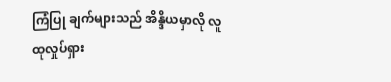ကြံပြု ချက်များသည် အိန္ဒိယမှာလို လူထုလှုပ်ရှား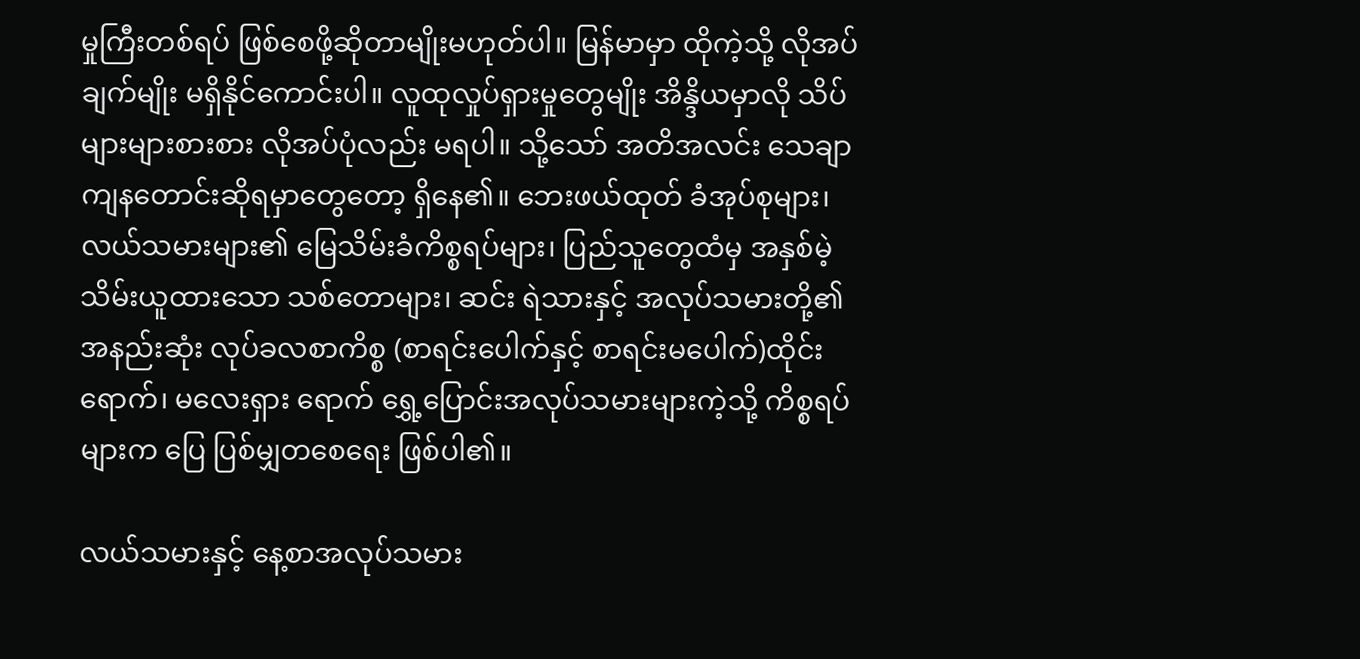မှုကြီးတစ်ရပ် ဖြစ်စေဖို့ဆိုတာမျိုးမဟုတ်ပါ။ မြန်မာမှာ ထိုကဲ့သို့ လိုအပ်ချက်မျိုး မရှိနိုင်ကောင်းပါ။ လူထုလှုပ်ရှားမှုတွေမျိုး အိန္ဒိယမှာလို သိပ် များများစားစား လိုအပ်ပုံလည်း မရပါ။ သို့သော် အတိအလင်း သေချာကျနတောင်းဆိုရမှာတွေတော့ ရှိနေ၏။ ဘေးဖယ်ထုတ် ခံအုပ်စုများ၊ လယ်သမားများ၏ မြေသိမ်းခံကိစ္စရပ်များ၊ ပြည်သူတွေထံမှ အနှစ်မဲ့သိမ်းယူထားသော သစ်တောများ၊ ဆင်း ရဲသားနှင့် အလုပ်သမားတို့၏ အနည်းဆုံး လုပ်ခလစာကိစ္စ (စာရင်းပေါက်နှင့် စာရင်းမပေါက်)ထိုင်းရောက်၊ မလေးရှား ရောက် ရွှေ့ပြောင်းအလုပ်သမားများကဲ့သို့ ကိစ္စရပ်များက ပြေ ပြစ်မျှတစေရေး ဖြစ်ပါ၏။

လယ်သမားနှင့် နေ့စာအလုပ်သမား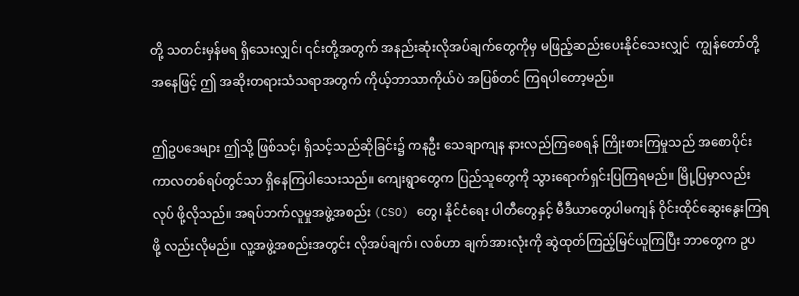တို့ သတင်းမှန်မရ ရှိသေးလျှင်၊ ၎င်းတို့အတွက် အနည်းဆုံးလိုအပ်ချက်တွေကိုမှ မဖြည့်ဆည်းပေးနိုင်သေးလျှင်  ကျွန်တော်တို့အနေဖြင့် ဤ အဆိုးတရားသံသရာအတွက် ကိုယ့်ဘာသာကိုယ်ပဲ အပြစ်တင် ကြရပါတော့မည်။

ဤဥပဒေများ ဤသို့ ဖြစ်သင့်၊ ရှိသင့်သည်ဆိုခြင်း၌ ကနဦး သေချာကျန နားလည်ကြစေရန် ကြိုးစားကြမှုသည် အစောပိုင်း ကာလတစ်ရပ်တွင်သာ ရှိနေကြပါသေးသည်။ ကျေးရွာတွေက ပြည်သူတွေကို သွားရောက်ရှင်းပြကြရမည်။ မြို့ပြမှာလည်း လုပ် ဖို့လိုသည်။ အရပ်ဘက်လူမှုအဖွဲ့အစည်း (CSO) တွေ၊ နိုင်ငံရေး ပါတီတွေနှင့် မီဒီယာတွေပါမကျန် ဝိုင်းထိုင်ဆွေးနွေးကြရဖို့ လည်းလိုမည်။ လူ့အဖွဲ့အစည်းအတွင်း လိုအပ်ချက်၊ လစ်ဟာ ချက်အားလုံးကို ဆွဲထုတ်ကြည့်မြင်ယူကြပြီး ဘာတွေက ဥပ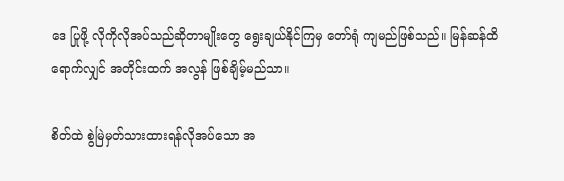ဒေ ပြုဖို့ လိုကိုလိုအပ်သည်ဆိုတာမျိုးတွေ ရွေးချယ်နိုင်ကြမှ တော်ရုံ ကျမည်ဖြစ်သည်။ မြန်ဆန်ထိရောက်လျှင် အတိုင်းထက် အလွန် ဖြစ်ချိမ့်မည်သာ။

စိတ်ထဲ စွဲမြဲမှတ်သားထားရန်လိုအပ်သော အ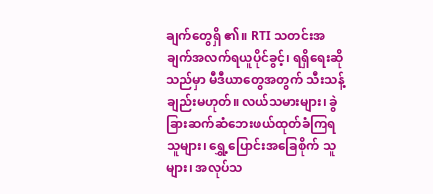ချက်တွေရှိ ၏။ RTI သတင်းအချက်အလက်ရယူပိုင်ခွင့်၊ ရရှိရေးဆိုသည်မှာ မီဒီယာတွေအတွက် သီးသန့်ချည်းမဟုတ်။ လယ်သမားများ၊ ခွဲခြားဆက်ဆံဘေးဖယ်ထုတ်ခံကြရသူများ၊ ရွှေ့ပြောင်းအခြေစိုက် သူများ၊ အလုပ်သ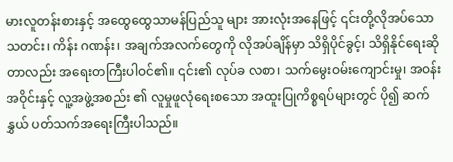မားလူတန်းစားနှင့် အထွေထွေသာမန်ပြည်သူ များ အားလုံးအနေဖြင့် ၎င်းတို့လိုအပ်သော သတင်း၊ ကိန်း ဂဏန်း၊ အချက်အလက်တွေကို လိုအပ်ချိန်မှာ သိရှိပိုင်ခွင့်၊ သိရှိနိုင်ရေးဆိုတာလည်း အရေးတကြီးပါဝင်၏။ ၎င်း၏ လုပ်ခ လစာ၊ သက်မွေးဝမ်းကျောင်းမှု၊ အဝန်းအဝိုင်းနှင့် လူ့အဖွဲ့အစည်း ၏ လူမှုဖူလုံရေးစသော အထူးပြုကိစ္စရပ်များတွင် ပို၍ ဆက်နွှယ် ပတ်သက်အရေးကြီးပါသည်။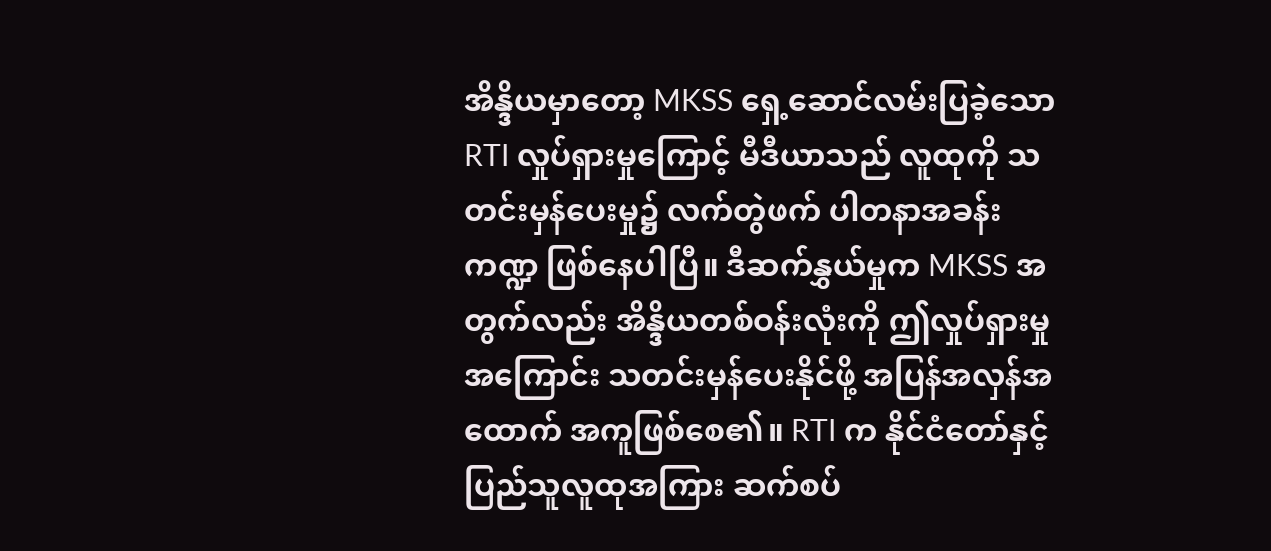အိန္ဒိယမှာတော့ MKSS ရှေ့ဆောင်လမ်းပြခဲ့သော RTI လှုပ်ရှားမှုကြောင့် မီဒီယာသည် လူထုကို သတင်းမှန်ပေးမှု၌ လက်တွဲဖက် ပါတနာအခန်းကဏ္ဍ ဖြစ်နေပါပြီ။ ဒီဆက်နွှယ်မှုက MKSS အတွက်လည်း အိန္ဒိယတစ်ဝန်းလုံးကို ဤလှုပ်ရှားမှု အကြောင်း သတင်းမှန်ပေးနိုင်ဖို့ အပြန်အလှန်အထောက် အကူဖြစ်စေ၏။ RTI က နိုင်ငံတော်နှင့် ပြည်သူလူထုအကြား ဆက်စပ်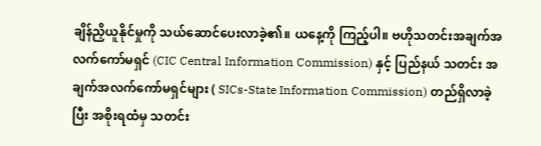ချိန်ညှိယူနိုင်မှုကို သယ်ဆောင်ပေးလာခဲ့၏။ ယနေ့ကို ကြည့်ပါ။ ဗဟိုသတင်းအချက်အလက်ကော်မရှင် (CIC Central Information Commission) နှင့် ပြည်နယ် သတင်း အချက်အလက်ကော်မရှင်များ ( SICs-State Information Commission) တည်ရှိလာခဲ့ပြီး အစိုးရထံမှ သတင်း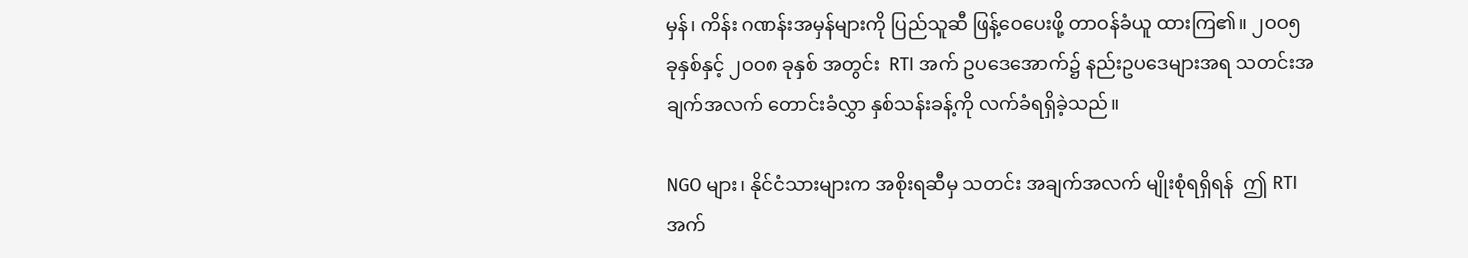မှန်၊ ကိန်း ဂဏန်းအမှန်များကို ပြည်သူဆီ ဖြန့်ဝေပေးဖို့ တာဝန်ခံယူ ထားကြ၏။ ၂ဝဝ၅ ခုနှစ်နှင့် ၂ဝဝ၈ ခုနှစ် အတွင်း  RTI အက် ဥပဒေအောက်၌ နည်းဥပဒေများအရ သတင်းအချက်အလက် တောင်းခံလွှာ နှစ်သန်းခန့်ကို လက်ခံရရှိခဲ့သည်။

NGO များ၊ နိုင်ငံသားများက အစိုးရဆီမှ သတင်း အချက်အလက် မျိုးစုံရရှိရန်  ဤ RTI အက်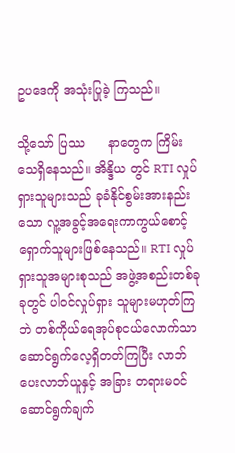ဥပဒေကို အသုံးပြုခဲ့ ကြသည်။

သို့သော် ပြဿ      နာတွေက ကြိမ်းသေရှိနေသည်။ အိန္ဒိယ တွင် RTI လှုပ်ရှားသူများသည် ခုခံနိုင်စွမ်းအားနည်းသော လူ့အခွင့်အရေးကာကွယ်စောင့်ရှောက်သူများဖြစ်နေသည်။ RTI လှုပ်ရှားသူအများစုသည် အဖွဲ့အစည်းတစ်ခုခုတွင် ပါဝင်လှုပ်ရှား သူများမဟုတ်ကြဘဲ တစ်ကိုယ်ရေအုပ်စုငယ်လောက်သာ ဆောင်ရွက်လေ့ရှိတတ်ကြပြီး လာဘ်ပေးလာဘ်ယူနှင့် အခြား တရားမဝင်ဆောင်ရွက်ချက်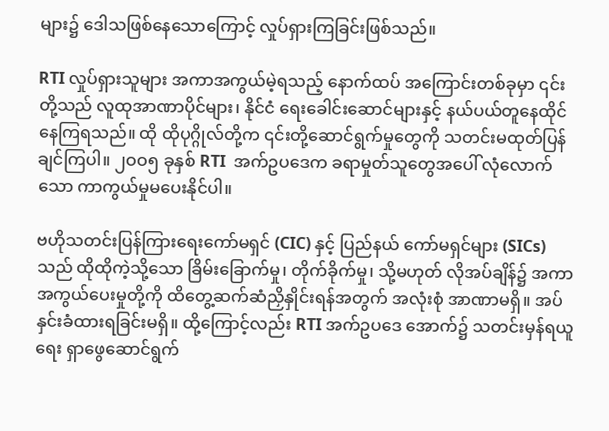များ၌ ဒေါသဖြစ်နေသောကြောင့် လှုပ်ရှားကြခြင်းဖြစ်သည်။

RTI လှုပ်ရှားသူများ အကာအကွယ်မဲ့ရသည့် နောက်ထပ် အကြောင်းတစ်ခုမှာ ၎င်းတို့သည် လူထုအာဏာပိုင်များ၊ နိုင်ငံ ရေးခေါင်းဆောင်များနှင့် နယ်ပယ်တူနေထိုင်နေကြရသည်။ ထို ထိုပုဂ္ဂိုလ်တို့က ၎င်းတို့ဆောင်ရွက်မှုတွေကို သတင်းမထုတ်ပြန် ချင်ကြပါ။ ၂ဝဝ၅ ခုနှစ် RTI  အက်ဥပဒေက ခရာမှုတ်သူတွေအပေါ် လုံလောက်သော ကာကွယ်မှုမပေးနိုင်ပါ။

ဗဟိုသတင်းပြန်ကြားရေးကော်မရှင် (CIC) နှင့် ပြည်နယ် ကော်မရှင်များ (SICs) သည် ထိုထိုကဲ့သို့သော ခြိမ်းခြောက်မှု၊ တိုက်ခိုက်မှု၊ သို့မဟုတ် လိုအပ်ချိန်၌ အကာအကွယ်ပေးမှုတို့ကို ထိတွေ့ဆက်ဆံညှိနှိုင်းရန်အတွက် အလုံးစုံ အာဏာမရှိ။ အပ် နှင်းခံထားရခြင်းမရှိ။ ထို့ကြောင့်လည်း RTI အက်ဥပဒေ အောက်၌ သတင်းမှန်ရယူရေး ရှာဖွေဆောင်ရွက်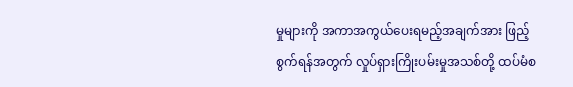မှုများကို အကာအကွယ်ပေးရမည့်အချက်အား ဖြည့်စွက်ရန်အတွက် လှုပ်ရှားကြိုးပမ်းမှုအသစ်တို့ ထပ်မံစ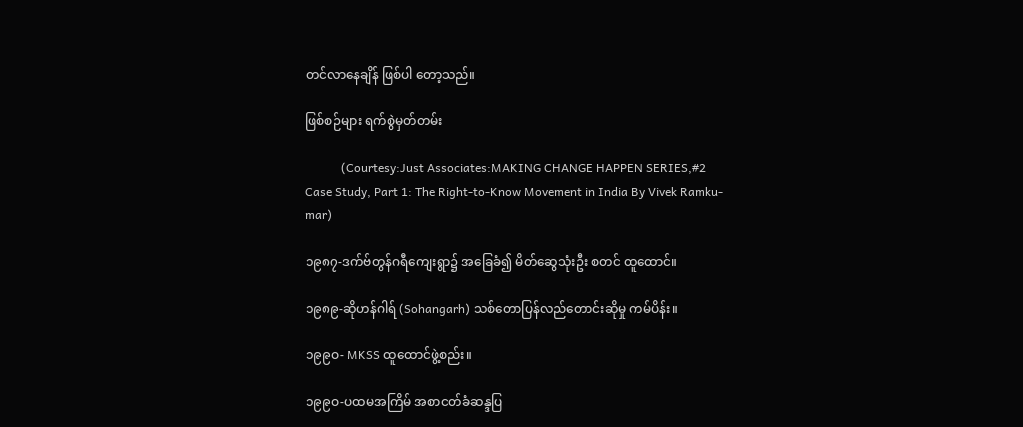တင်လာနေချိန် ဖြစ်ပါ တော့သည်။

ဖြစ်စဉ်များ ရက်စွဲမှတ်တမ်း

            (Courtesy:Just Associates:MAKING CHANGE HAPPEN SERIES,#2 Case Study, Part 1: The Right-to-Know Movement in India By Vivek Ramku-mar)

၁၉၈၇-ဒက်ဗ်တွန်ဂရီကျေးရွာ၌ အခြေခံ၍ မိတ်ဆွေသုံးဦး စတင် ထူထောင်။

၁၉၈၉-ဆိုဟန်ဂါရ် (Sohangarh) သစ်တောပြန်လည်တောင်းဆိုမှု ကမ်ပိန်း။

၁၉၉ဝ- MKSS ထူထောင်ဖွဲ့စည်း။

၁၉၉ဝ-ပထမအကြိမ် အစာငတ်ခံဆန္ဒပြ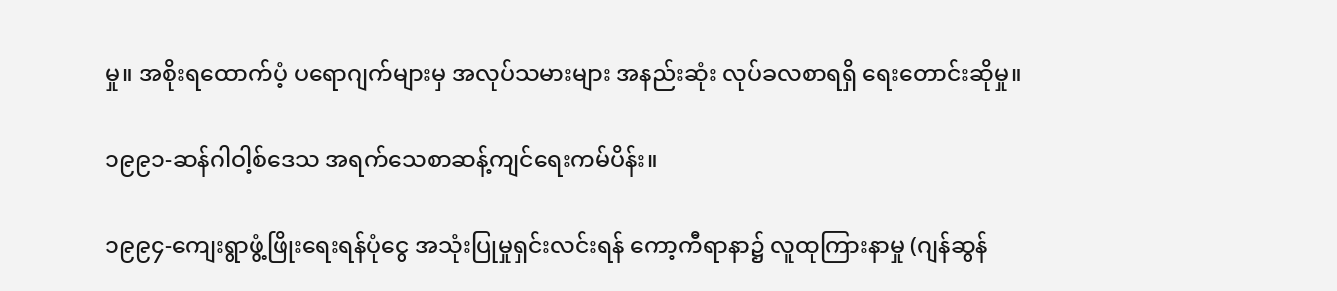မှု။ အစိုးရထောက်ပံ့ ပရောဂျက်များမှ အလုပ်သမားများ အနည်းဆုံး လုပ်ခလစာရရှိ ရေးတောင်းဆိုမှု။

၁၉၉၁-ဆန်ဂါဝါ့စ်ဒေသ အရက်သေစာဆန့်ကျင်ရေးကမ်ပိန်း။

၁၉၉၄-ကျေးရွာဖွံ့ဖြိုးရေးရန်ပုံငွေ အသုံးပြုမှုရှင်းလင်းရန် ကော့ကီရာနာ၌ လူထုကြားနာမှု (ဂျန်ဆွန်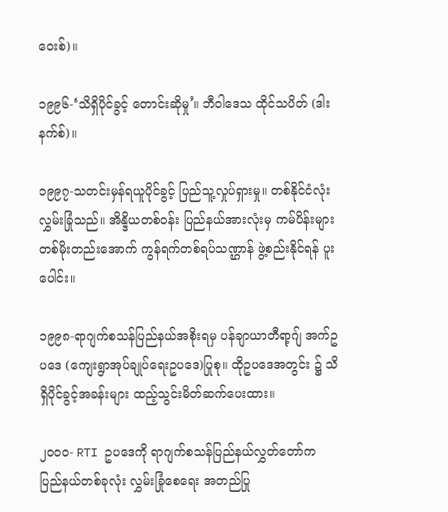ဝေးစ်)။

၁၉၉၆-‘သိရှိပိုင်ခွင့် တောင်းဆိုမှု’။ ဘီဝါဒေသ ထိုင်သပိတ် (ဒါးနက်စ်)။

၁၉၉၇-သတင်းမှန်ရယူပိုင်ခွင့် ပြည်သူ့လှုပ်ရှားမှု။ တစ်နိုင်ငံလုံး လွှမ်းခြုံသည်။ အိန္ဒိယတစ်ဝန်း ပြည်နယ်အားလုံးမှ ကမ်ပိန်းများ တစ်မိုးတည်းအောက် ကွန်ရက်တစ်ရပ်သဏ္ဌာန် ဖွဲ့စည်းနိုင်ရန် ပူးပေါင်း။

၁၉၉၈-ရာဂျက်စသန်ပြည်နယ်အစိုးရမှ ပန်ချာယာတီရာ့ဂျ် အက်ဥပဒေ (ကျေးရွာအုပ်ချုပ်ရေးဥပဒေ)ပြုစု။ ထိုဥပဒေအတွင်း ၌ သိရှိပိုင်ခွင့်အခန်းများ ထည့်သွင်းမိတ်ဆက်ပေးထား။

၂ဝဝဝ- RTI ဥပဒေကို ရာဂျက်စသန်ပြည်နယ်လွှတ်တော်က ပြည်နယ်တစ်ခုလုံး လွှမ်းခြုံစေရေး အတည်ပြု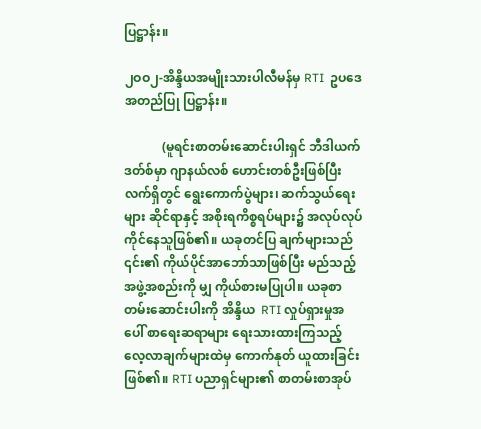ပြဋ္ဌာန်း။

၂ဝဝ၂-အိန္ဒိယအမျိုးသားပါလီမန်မှ RTI  ဥပဒေ အတည်ပြု ပြဋ္ဌာန်း။

            (မူရင်းစာတမ်းဆောင်းပါးရှင် ဘီဒါယက်ဒတ်စ်မှာ ဂျာနယ်လစ် ဟောင်းတစ်ဦးဖြစ်ပြီး လက်ရှိတွင် ရွေးကောက်ပွဲများ၊ ဆက်သွယ်ရေးများ ဆိုင်ရာနှင့် အစိုးရကိစ္စရပ်များ၌ အလုပ်လုပ်ကိုင်နေသူဖြစ်၏။ ယခုတင်ပြ ချက်များသည် ၎င်း၏ ကိုယ်ပိုင်အာဘော်သာဖြစ်ပြီး မည်သည့်အဖွဲ့အစည်းကို မျှ ကိုယ်စားမပြုပါ။ ယခုစာတမ်းဆောင်းပါးကို အိန္ဒိယ  RTI လှုပ်ရှားမှုအပေါ် စာရေးဆရာများ ရေးသားထားကြသည့် လေ့လာချက်များထဲမှ ကောက်နုတ် ယူထားခြင်းဖြစ်၏။ RTI ပညာရှင်များ၏ စာတမ်းစာအုပ်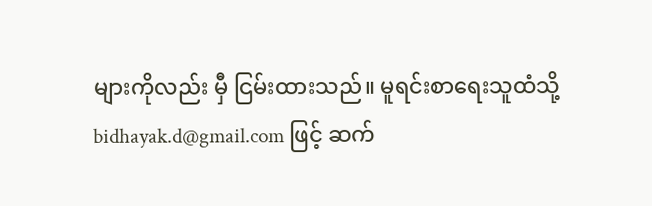များကိုလည်း မှီ ငြမ်းထားသည်။ မူရင်းစာရေးသူထံသို့ bidhayak.d@gmail.com ဖြင့် ဆက်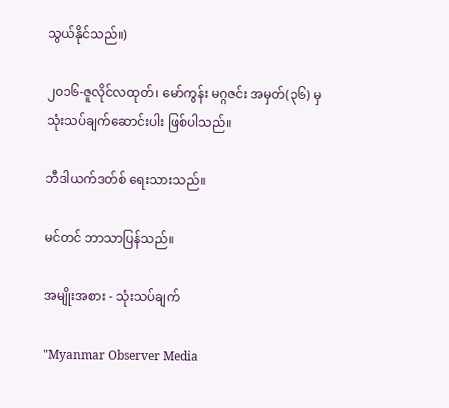သွယ်နိုင်သည်။)

၂၀၁၆-ဇူလိုင်လထုတ်၊ မော်ကွန်း မဂ္ဂဇင်း အမှတ်(၃၆) မှ သုံးသပ်ချက်ဆောင်းပါး ဖြစ်ပါသည်။

ဘီဒါယက်ဒတ်စ် ရေးသားသည်။

မင်တင် ဘာသာပြန်သည်။

အမျိုးအစား - သုံးသပ်ချက်

"Myanmar Observer Media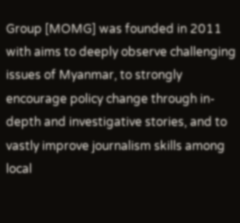Group [MOMG] was founded in 2011 with aims to deeply observe challenging issues of Myanmar, to strongly encourage policy change through in-depth and investigative stories, and to vastly improve journalism skills among local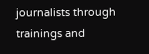journalists through trainings and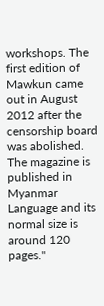workshops. The first edition of Mawkun came out in August 2012 after the censorship board was abolished. The magazine is published in Myanmar Language and its normal size is around 120 pages."